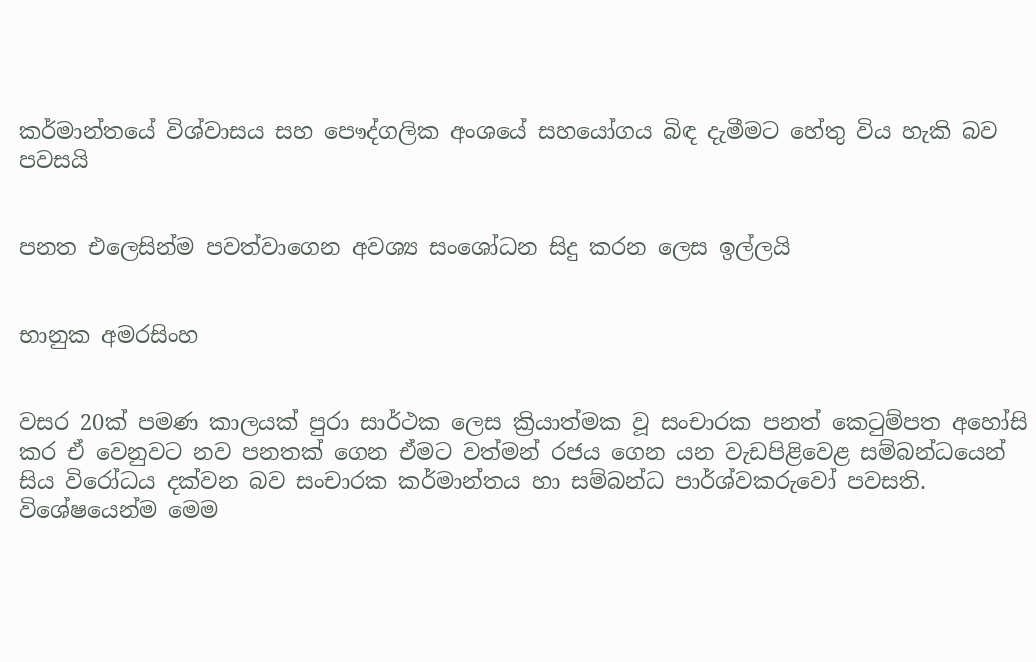කර්මාන්තයේ විශ්වාසය සහ පෞද්ගලික අංශයේ සහයෝගය බිඳ දැමීමට හේතු විය හැකි බව පවසයි


පනත එලෙසින්ම පවත්වාගෙන අවශ්‍ය සංශෝධන සිදු කරන ලෙස ඉල්ලයි


භානුක අමරසිංහ


වසර 20ක් පමණ කාලයක් පුරා සාර්ථක ලෙස ක්‍රියාත්මක වූ සංචාරක පනත් කෙටුම්පත අහෝසි කර ඒ වෙනුවට නව පනතක් ගෙන ඒමට වත්මන් රජය ගෙන යන වැඩපිළිවෙළ සම්බන්ධයෙන් සිය විරෝධය දක්වන බව සංචාරක කර්මාන්තය හා සම්බන්ධ පාර්ශ්වකරුවෝ පවසති.
විශේෂයෙන්ම මෙම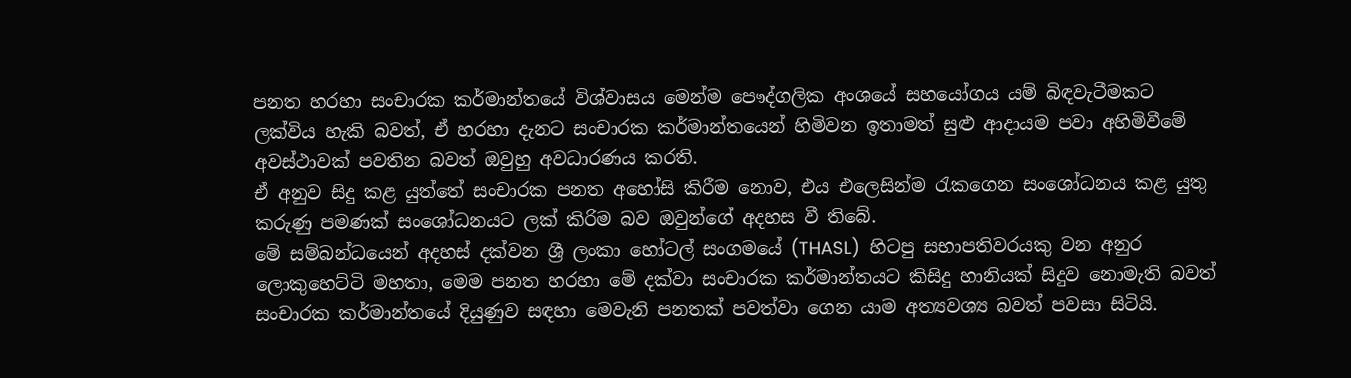පනත හරහා සංචාරක කර්මාන්තයේ විශ්වාසය මෙන්ම පෞද්ගලික අංශයේ සහයෝගය යම් බිඳවැටීමකට ලක්විය හැකි බවත්, ඒ හරහා දැනට සංචාරක කර්මාන්තයෙන් හිමිවන ඉතාමත් සුළු ආදායම පවා අහිමිවීමේ අවස්ථාවක් පවතින බවත් ඔවුහු අවධාරණය කරති.
ඒ අනුව සිදු කළ යුත්තේ සංචාරක පනත අහෝසි කිරීම නොව, එය එලෙසින්ම රැකගෙන සංශෝධනය කළ යුතු කරුණු පමණක් සංශෝධනයට ලක් කිරිම බව ඔවුන්ගේ අදහස වී තිබේ.
මේ සම්බන්ධයෙන් අදහස් දක්වන ශ්‍රී ලංකා හෝටල් සංගමයේ (THASL)  හිටපු සභාපතිවරයකු වන අනුර ලොකුහෙට්ටි මහතා, මෙම පනත හරහා මේ දක්වා සංචාරක කර්මාන්තයට කිසිදු හානියක් සිදුව නොමැති බවත් සංචාරක කර්මාන්තයේ දියුණුව සඳහා මෙවැනි පනතක් පවත්වා ගෙන යාම අත්‍යවශ්‍ය බවත් පවසා සිටියි.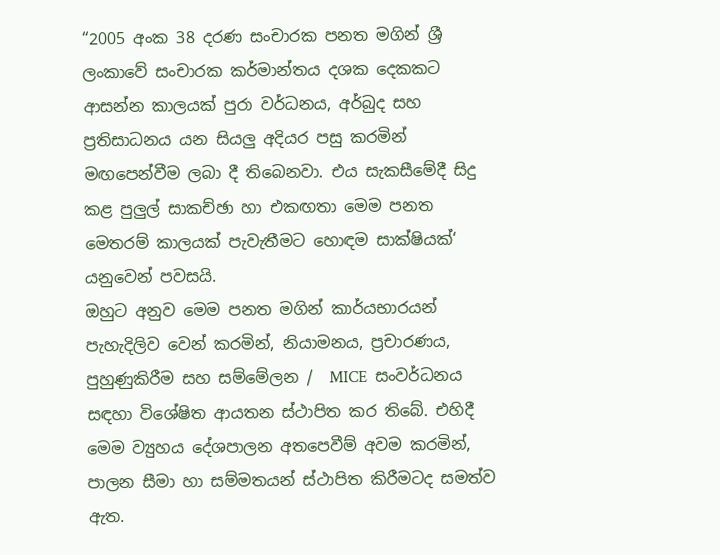“2005 අංක 38 දරණ සංචාරක පනත මගින් ශ්‍රී ලංකාවේ සංචාරක කර්මාන්තය දශක දෙකකට ආසන්න කාලයක් පුරා වර්ධනය, අර්බුද සහ ප්‍රතිසාධනය යන සියලු‍ අදියර පසු කරමින් මඟපෙන්වීම ලබා දී තිබෙනවා. එය සැකසීමේදී සිදු කළ පුලුල් සාකච්ඡා හා එකඟතා මෙම පනත මෙතරම් කාලයක් පැවැතීමට හොඳම සාක්ෂියක්‘  යනුවෙන් පවසයි.
ඔහුට අනුව මෙම පනත මගින් කාර්යභාරයන් පැහැදිලිව වෙන් කරමින්, නියාමනය, ප්‍රචාරණය, පුහුණුකිරීම සහ සම්මේලන /  MICE  සංවර්ධනය සඳහා විශේෂිත ආයතන ස්ථාපිත කර තිබේ. එහිදී මෙම ව්‍යුහය දේශපාලන අතපෙවීම් අවම කරමින්, පාලන සීමා හා සම්මතයන් ස්ථාපිත කිරීමටද සමත්ව ඇත.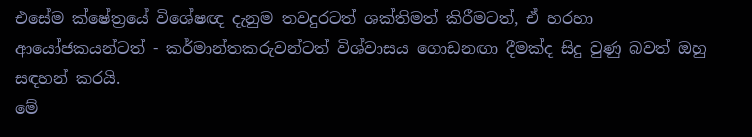එසේම ක්ෂේත්‍රයේ විශේෂඥ දැනුම තවදුරටත් ශක්තිමත් කිරීමටත්, ඒ හරහා ආයෝජකයන්ටත් - කර්මාන්තකරුවන්ටත් විශ්වාසය ගොඩනඟා දීමක්ද සිදු වුණු බවත් ඔහු සඳහන් කරයි.
මේ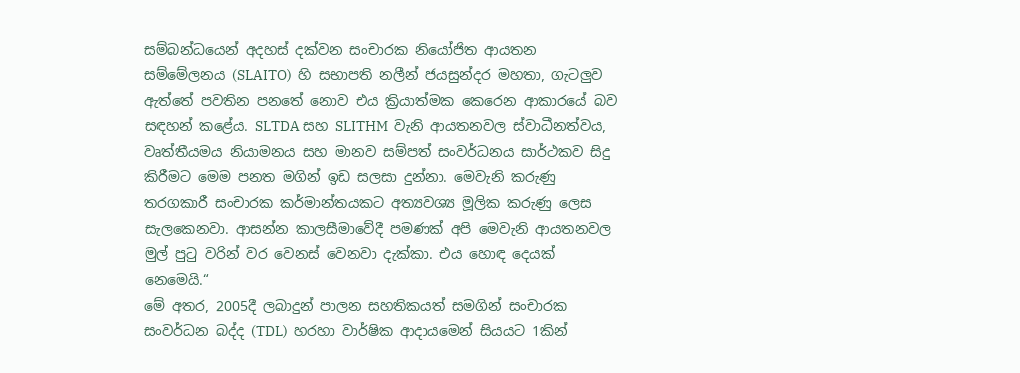සම්බන්ධයෙන් අදහස් දක්වන සංචාරක නියෝජිත ආයතන සම්මේලනය (SLAITO)  හි සභාපති නලීන් ජයසුන්දර මහතා, ගැටලු‍ව ඇත්තේ පවතින පනතේ නොව එය ක්‍රියාත්මක කෙරෙන ආකාරයේ බව සඳහන් කළේය. SLTDA සහ SLITHM  වැනි ආයතනවල ස්වාධීනත්වය, වෘත්තීයමය නියාමනය සහ මානව සම්පත් සංවර්ධනය සාර්ථකව සිදු කිරීමට මෙම පනත මගින් ඉඩ සලසා දුන්නා. මෙවැනි කරුණු තරගකාරී සංචාරක කර්මාන්තයකට අත්‍යවශ්‍ය මූලික කරුණු ලෙස සැලකෙනවා. ආසන්න කාලසීමාවේදී පමණක් අපි මෙවැනි ආයතනවල මුල් පුටු වරින් වර වෙනස් වෙනවා දැක්කා. එය හොඳ දෙයක් නෙමෙයි.“
මේ අතර, 2005දී ලබාදුන් පාලන සහතිකයත් සමගින් සංචාරක සංවර්ධන බද්ද (TDL)  හරහා වාර්ෂික ආදායමෙන් සියයට 1කින්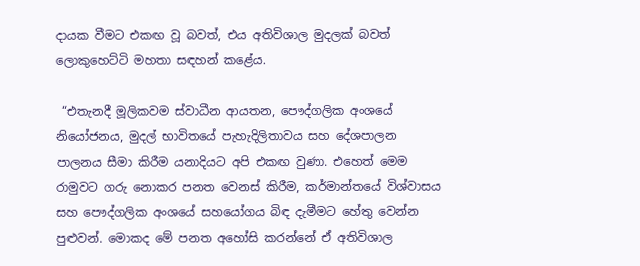දායක වීමට එකඟ වූ බවත්, එය අතිවිශාල මුදලක් බවත් ලොකුහෙට්ටි මහතා සඳහන් කළේය.

 “එතැනදී මූලිකවම ස්වාධීන ආයතන, පෞද්ගලික අංශයේ නියෝජනය, මුදල් භාවිතයේ පැහැදිලිතාවය සහ දේශපාලන පාලනය සීමා කිරීම යනාදියට අපි එකඟ වුණා. එහෙත් මෙම රාමුවට ගරු නොකර පනත වෙනස් කිරීම, කර්මාන්තයේ විශ්වාසය සහ පෞද්ගලික අංශයේ සහයෝගය බිඳ දැමීමට හේතු වෙන්න පුළුවන්. මොකද මේ පනත අහෝසි කරන්නේ ඒ අතිවිශාල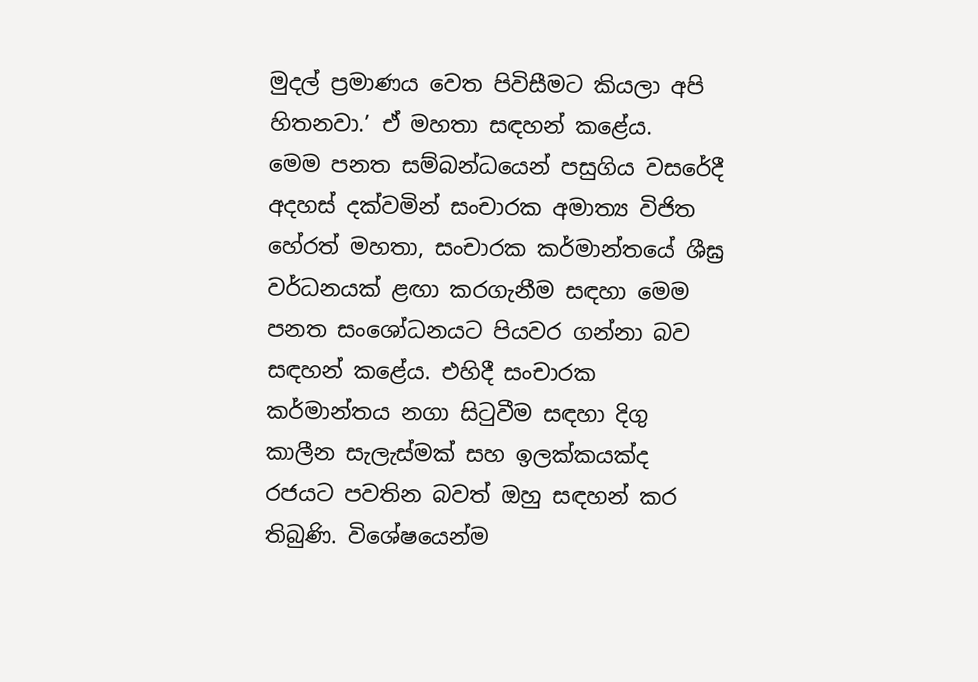මුදල් ප්‍රමාණය වෙත පිවිසීමට කියලා අපි හිතනවා.’ ඒ මහතා සඳහන් කළේය.
මෙම පනත සම්බන්ධයෙන් පසුගිය වසරේදී අදහස් දක්වමින් සංචාරක අමාත්‍ය විජිත හේරත් මහතා, සංචාරක කර්මාන්තයේ ශීඝ්‍ර වර්ධනයක් ළඟා කරගැනීම සඳහා මෙම පනත සංශෝධනයට පියවර ගන්නා බව සඳහන් කළේය. එහිදී සංචාරක කර්මාන්තය නගා සිටුවීම සඳහා දිගු කාලීන සැලැස්මක් සහ ඉලක්කයක්ද රජයට පවතින බවත් ඔහු සඳහන් කර තිබුණි. විශේෂයෙන්ම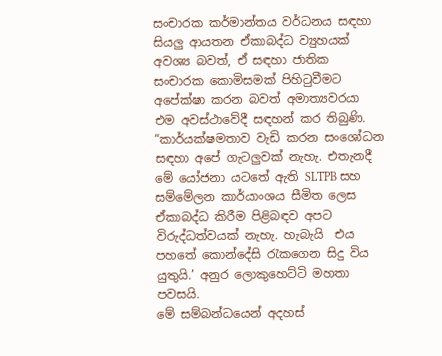සංචාරක කර්මාන්තය වර්ධනය සඳහා සියලු‍ ආයතන ඒකාබද්ධ ව්‍යුහයක් අවශ්‍ය බවත්, ඒ සඳහා ජාතික සංචාරක කොමිසමක් පිහිටුවීමට අපේක්ෂා කරන බවත් අමාත්‍යවරයා එම අවස්ථාවේදී සඳහන් කර තිබුණි.
“කාර්යක්ෂමතාව වැඩි කරන සංශෝධන සඳහා අපේ ගැටලු‍වක් නැහැ. එතැනදී මේ යෝජනා යටතේ ඇති SLTPB සහ සම්මේලන කාර්යාංශය සීමිත ලෙස ඒකාබද්ධ කිරීම පිළිබඳව අපට විරුද්ධත්වයක් නැහැ. හැබැයි  එය පහතේ කොන්දේසි රැකගෙන සිදු විය යුතුයි.’ අනුර ලොකුහෙට්ටි මහතා පවසයි.
මේ සම්බන්ධයෙන් අදහස්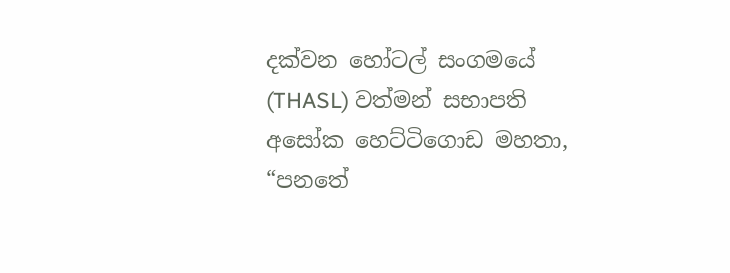දක්වන හෝටල් සංගමයේ (THASL) වත්මන් සභාපති අසෝක හෙට්ටිගොඩ මහතා, “පනතේ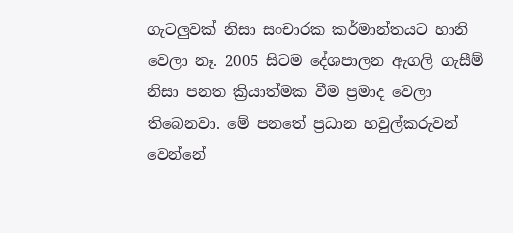ගැටලු‍වක් නිසා සංචාරක කර්මාන්තයට හානි වෙලා නෑ. 2005 සිටම දේශපාලන ඇගලි ගැසීම් නිසා පනත ක්‍රියාත්මක වීම ප්‍රමාද වෙලා තිබෙනවා. මේ පනතේ ප්‍රධාන හවුල්කරුවන් වෙන්නේ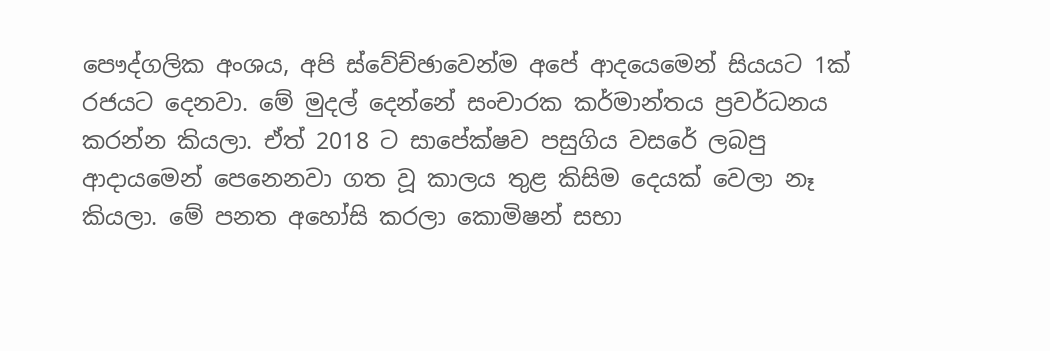පෞද්ගලික අංශය, අපි ස්වේච්ඡාවෙන්ම අපේ ආදයෙමෙන් සියයට 1ක් රජයට දෙනවා. මේ මුදල් දෙන්නේ සංචාරක කර්මාන්තය ප්‍රවර්ධනය කරන්න කියලා. ඒත් 2018 ට සාපේක්ෂව පසුගිය වසරේ ලබපු ආදායමෙන් පෙනෙනවා ගත වූ කාලය තුළ කිසිම දෙයක් වෙලා නෑ කියලා. මේ පනත අහෝසි කරලා කොමිෂන් සභා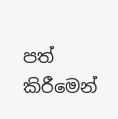පත් කිරීමෙන්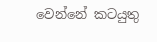වෙන්නේ කටයුතු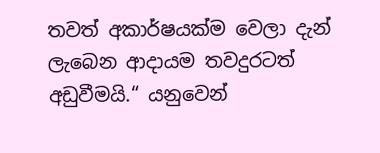තවත් අකාර්ෂයක්ම වෙලා දැන් ලැබෙන ආදායම තවදුරටත් අඩුවීමයි.“ යනුවෙන්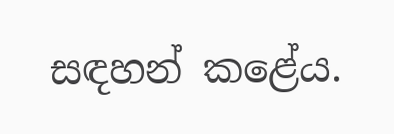සඳහන් කළේය.